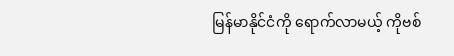မြန်မာနိုင်ငံကို ရောက်လာမယ့် ကိုဗစ်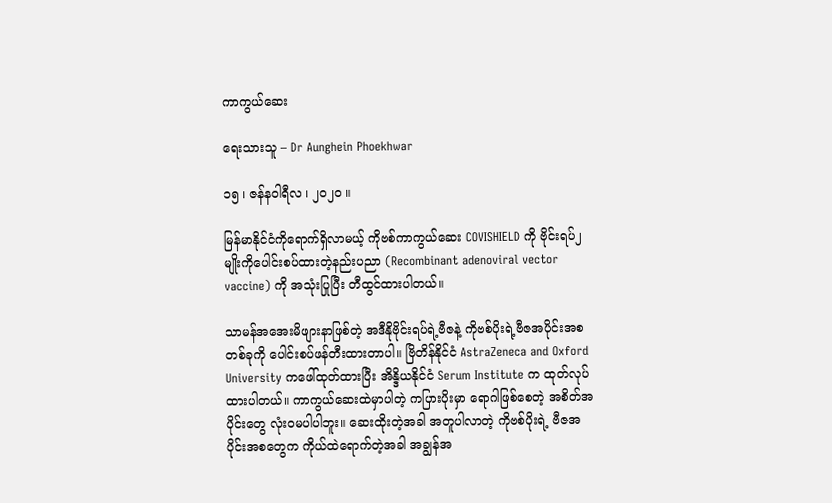ကာကွယ်ဆေး

ရေးသားသူ – Dr Aunghein Phoekhwar

၁၅ ၊ ဇန်နဝါရီလ ၊ ၂၀၂၀ ။

မြန်မာနိုင်ငံကိုရောက်ရှိလာမယ့် ကိုဗစ်ကာကွယ်ဆေး COVISHIELD ကို ဗိုင်းရပ်၂မျိုးကိုပေါင်းစပ်ထားတဲ့နည်းပညာ (Recombinant adenoviral vector vaccine) ကို အသုံးပြုပြီး တီထွင်ထားပါတယ်။

သာမန်အအေးမိဖျားနာဖြစ်တဲ့ အဒီနိုဗိုင်းရပ်ရဲ့ဗီဇနဲ့ ကိုဗစ်ပိုးရဲ့ဗီဇအပိုင်းအစတစ်ခုကို ပေါင်းစပ်ဖန်တီးထားတာပါ။ ဗြိတိန်နိုင်ငံ AstraZeneca and Oxford University ကဖေါ်ထုတ်ထားပြီး အိန္ဒိယနိုင်ငံ Serum Institute က ထုတ်လုပ်ထားပါတယ်။ ကာကွယ်ဆေးထဲမှာပါတဲ့ ကပြားပိုးမှာ ရောဂါဖြစ်စေတဲ့ အစိတ်အပိုင်းတွေ လုံးဝမပါပါဘူး။ ဆေးထိုးတဲ့အခါ အတူပါလာတဲ့ ကိုဗစ်ပိုးရဲ့ ဗီဇအပိုင်းအစတွေက ကိုယ်ထဲရောက်တဲ့အခါ အချွန်အ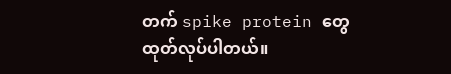တက် spike protein တွေ ထုတ်လုပ်ပါတယ်။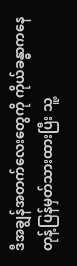ဒီအချွန်အတက်လေးတွေကို ကိုယ်ခန္ဓာကနေ တုန့်ပြန်မှတ်သားထားပြီး သူ့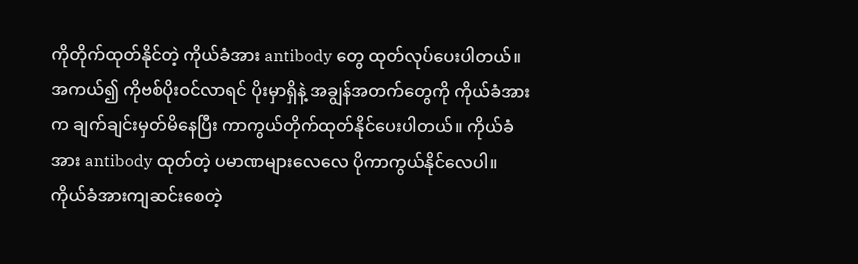ကိုတိုက်ထုတ်နိုင်တဲ့ ကိုယ်ခံအား antibody တွေ ထုတ်လုပ်ပေးပါတယ်။ အကယ်၍ ကိုဗစ်ပိုးဝင်လာရင် ပိုးမှာရှိနဲ့ အချွန်အတက်တွေကို ကိုယ်ခံအားက ချက်ချင်းမှတ်မိနေပြီး ကာကွယ်တိုက်ထုတ်နိုင်ပေးပါတယ်။ ကိုယ်ခံအား antibody ထုတ်တဲ့ ပမာဏများလေလေ ပိုကာကွယ်နိုင်လေပါ။ ကိုယ်ခံအားကျဆင်းစေတဲ့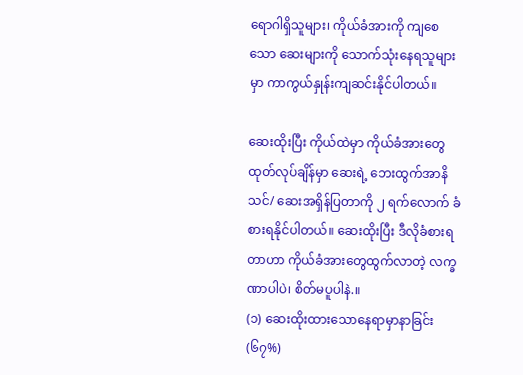ရောဂါရှိသူများ၊ ကိုယ်ခံအားကို ကျစေသော ဆေးများကို သောက်သုံးနေရသူများမှာ ကာကွယ်နှုန်းကျဆင်းနိုင်ပါတယ်။

ဆေးထိုးပြီး ကိုယ်ထဲမှာ ကိုယ်ခံအားတွေ ထုတ်လုပ်ချိန်မှာ ဆေးရဲ့ ဘေးထွက်အာနိသင်/ ဆေးအရှိန်ပြတာကို ၂ ရက်လောက် ခံစားရနိုင်ပါတယ်။ ဆေးထိုးပြီး ဒီလိုခံစားရတာဟာ ကိုယ်ခံအားတွေထွက်လာတဲ့ လက္ခဏာပါပဲ၊ စိတ်မပူပါနဲ.။
(၁) ဆေးထိုးထားသောနေရာမှာနာခြင်း (၆၇%)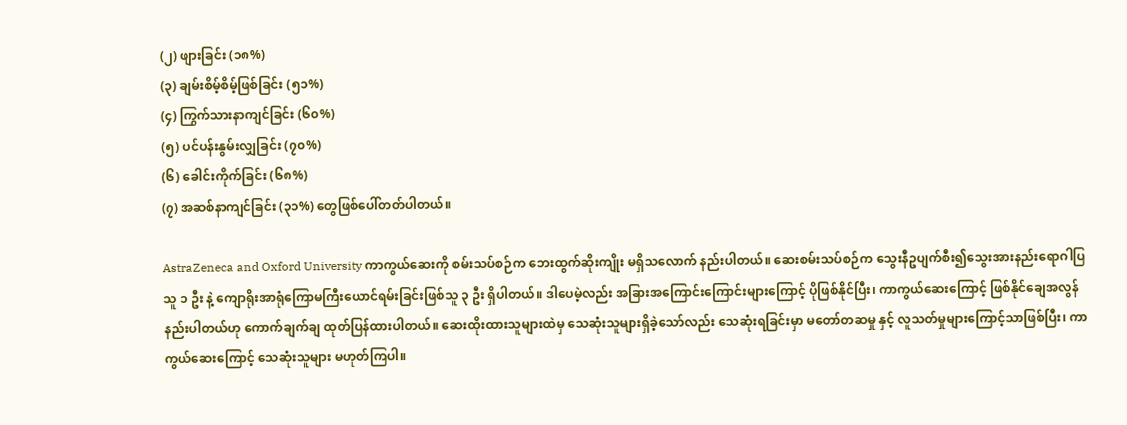(၂) ဖျားခြင်း (၁၈%)
(၃) ချမ်းစိမ့်စိမ့်ဖြစ်ခြင်း (၅၁%)
(၄) ကြွက်သားနာကျင်ခြင်း (၆၀%)
(၅) ပင်ပန်းနွမ်းလျှခြင်း (၇၀%)
(၆) ခေါင်းကိုက်ခြင်း (၆၈%)
(၇) အဆစ်နာကျင်ခြင်း (၃၁%) တွေဖြစ်ပေါ်တတ်ပါတယ်။

AstraZeneca and Oxford University ကာကွယ်ဆေးကို စမ်းသပ်စဉ်က ဘေးထွက်ဆိုးကျိုး မရှိသလောက် နည်းပါတယ်။ ဆေးစမ်းသပ်စဉ်က သွေးနီဥပျက်စီး၍သွေးအားနည်းရောဂါပြသူ ၁ ဦး နဲ့ ကျောရိုးအာရုံကြောမကြီးယောင်ရမ်းခြင်းဖြစ်သူ ၃ ဦး ရှိပါတယ်။ ဒါပေမဲ့လည်း အခြားအကြောင်းကြောင်းများကြောင့် ပိုဖြစ်နိုင်ပြီး၊ ကာကွယ်ဆေးကြောင့် ဖြစ်နိုင်ချေအလွန်နည်းပါတယ်ဟု ကောက်ချက်ချ ထုတ်ပြန်ထားပါတယ်။ ဆေးထိုးထားသူများထဲမှ သေဆုံးသူများရှိခဲ့သော်လည်း သေဆုံးရခြင်းမှာ မတော်တဆမှု နှင့် လူသတ်မှုများကြောင့်သာဖြစ်ပြီး၊ ကာကွယ်ဆေးကြောင့် သေဆုံးသူများ မဟုတ်ကြပါ။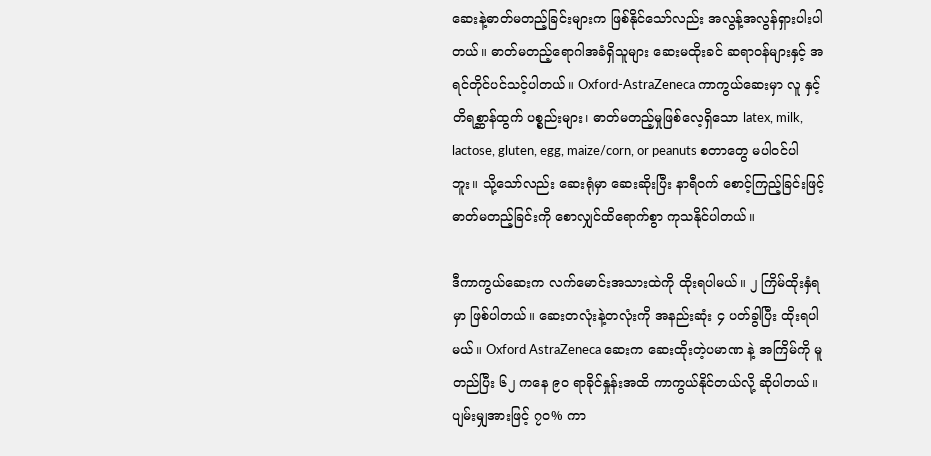ဆေးနဲ့ဓာတ်မတည့်ခြင်းများက ဖြစ်နိုင်သော်လည်း အလွန့်အလွန်ရှားပါးပါတယ်။ ဓာတ်မတည့်ရောဂါအခံရှိသူများ ဆေးမထိုးခင် ဆရာဝန်များနှင့် အရင်တိုင်ပင်သင့်ပါတယ်။ Oxford-AstraZeneca ကာကွယ်ဆေးမှာ လူ နှင့် တိရစ္ဆာန်ထွက် ပစ္စည်းများ၊ ဓာတ်မတည့်မှုဖြစ်လေ့ရှိသော latex, milk, lactose, gluten, egg, maize/corn, or peanuts စတာတွေ မပါဝင်ပါဘူး။ သို့သော်လည်း ဆေးရုံမှာ ဆေးဆိုးပြီး နာရီဝက် စောင့်ကြည့်ခြင်းဖြင့် ဓာတ်မတည့်ခြင်းကို စောလျှင်ထိရောက်စွာ ကုသနိုင်ပါတယ်။

ဒီကာကွယ်ဆေးက လက်မောင်းအသားထဲကို ထိုးရပါမယ်။ ၂ ကြိမ်ထိုးနှံရမှာ ဖြစ်ပါတယ်။ ဆေးတလုံးနဲ့တလုံးကို အနည်းဆုံး ၄ ပတ်ခွါပြီး ထိုးရပါမယ်။ Oxford AstraZeneca ဆေးက ဆေးထိုးတဲ့ပမာဏ နဲ့ အကြိမ်ကို မူတည်ပြီး ၆၂ ကနေ ၉၀ ရာခိုင်နှုန်းအထိ ကာကွယ်နိုင်တယ်လို့ ဆိုပါတယ်။ ပျမ်းမျှအားဖြင့် ၇၀% ကာ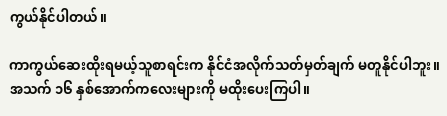ကွယ်နိုင်ပါတယ်။

ကာကွယ်ဆေးထိုးရမယ့်သူစာရင်းက နိုင်ငံအလိုက်သတ်မှတ်ချက် မတူနိုင်ပါဘူး။ အသက် ၁၆ နှစ်အောက်ကလေးများကို မထိုးပေးကြပါ။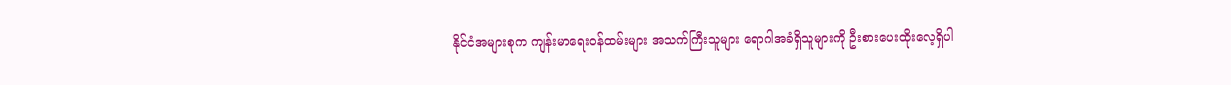နိုင်ငံအများစုက ကျန်းမာရေးဝန်ထမ်းများ အသက်ကြီးသူများ ရောဂါအခံရှိသူများကို ဦးစားပေးထိုးလေ့ရှိပါ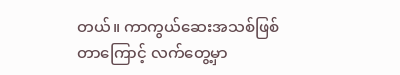တယ်။ ကာကွယ်ဆေးအသစ်ဖြစ်တာကြောင့် လက်တွေ့မှာ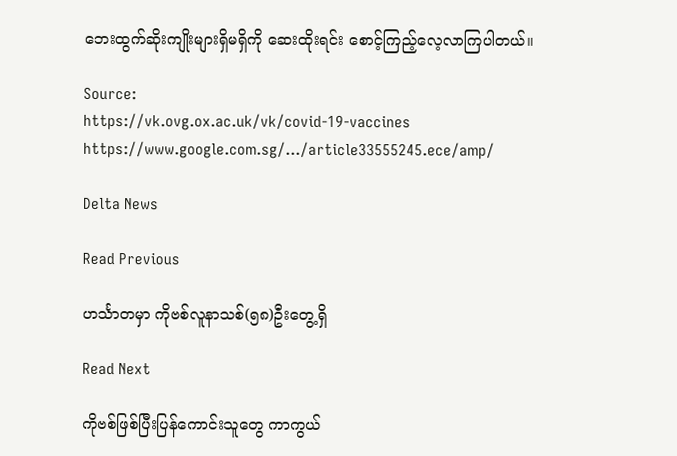ဘေးထွက်ဆိုးကျိုးများရှိမရှိကို ဆေးထိုးရင်း စောင့်ကြည့်လေ့လာကြပါတယ်။

Source:
https://vk.ovg.ox.ac.uk/vk/covid-19-vaccines
https://www.google.com.sg/…/article33555245.ece/amp/

Delta News

Read Previous

ဟင်္သာတမှာ ကိုဗစ်လူနာသစ်(၅၈)ဦးတွေ့ရှိ

Read Next

ကိုဗစ်ဖြစ်ပြီးပြန်ကောင်းသူတွေ ကာကွယ်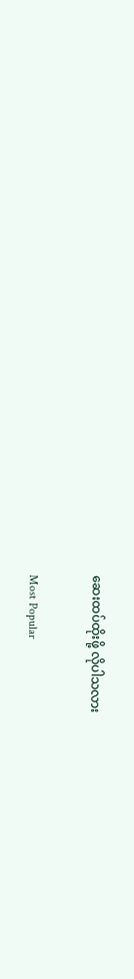ဆေးထပ်ထိုးဖို့ လိုပါသလား

Most Popular